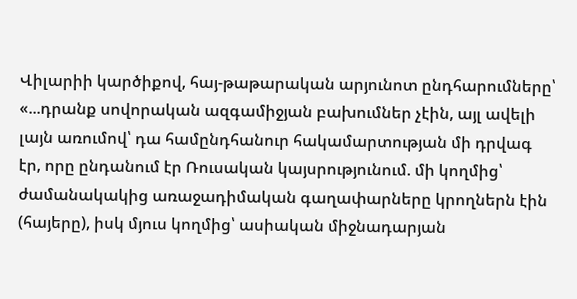Վիլարիի կարծիքով, հայ-թաթարական արյունոտ ընդհարումները՝ «...դրանք սովորական ազգամիջյան բախումներ չէին, այլ ավելի լայն առումով՝ դա համընդհանուր հակամարտության մի դրվագ էր, որը ընդանում էր Ռուսական կայսրությունում. մի կողմից՝ ժամանակակից առաջադիմական գաղափարները կրողներն էին (հայերը), իսկ մյուս կողմից՝ ասիական միջնադարյան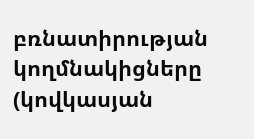բռնատիրության կողմնակիցները (կովկասյան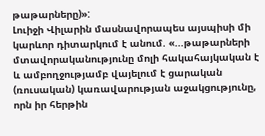թաթարները)»:
Լուիջի Վիլարին մասնավորապես այսպիսի մի կարևոր դիտարկում է անում. «...թաթարների մտավորականությունը մոլի հակահայկական է և ամբողջությամբ վայելում է ցարական (ռուսական) կառավարության աջակցությունը, որն իր հերթին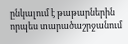ընկալում է թաթարներին որպես տարածաշրջանում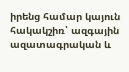իրենց համար կայուն հակակշիռ՝ ազգային ազատագրական և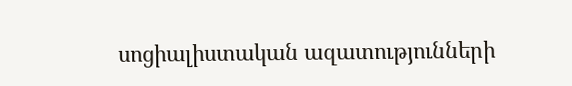սոցիալիստական ազատությունների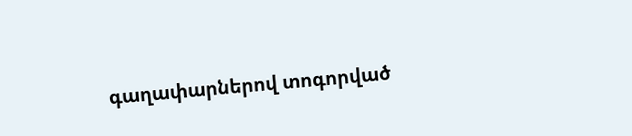գաղափարներով տոգորված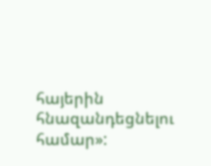հայերին հնազանդեցնելու համար»: